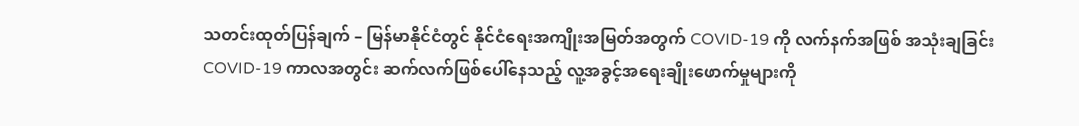သတင်းထုတ်ပြန်ချက် – မြန်မာနိုင်ငံတွင် နိုင်ငံရေးအကျိုးအမြတ်အတွက် COVID-19 ကို လက်နက်အဖြစ် အသုံးချခြင်း
COVID-19 ကာလအတွင်း ဆက်လက်ဖြစ်ပေါ်နေသည့် လူ့အခွင့်အရေးချိုးဖောက်မှုများကို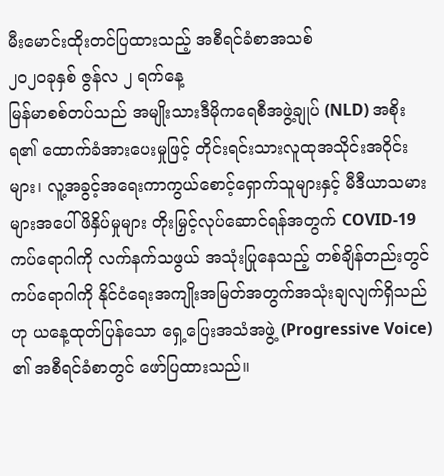မီးမောင်းထိုးတင်ပြထားသည့် အစီရင်ခံစာအသစ်
၂၀၂၀ခုနှစ် ဇွန်လ ၂ ရက်နေ့
မြန်မာစစ်တပ်သည် အမျိုးသားဒီမိုကရေစီအဖွဲ့ချုပ် (NLD) အစိုးရ၏ ထောက်ခံအားပေးမှုဖြင့် တိုင်းရင်းသားလူထုအသိုင်းအဝိုင်းများ၊ လူ့အခွင့်အရေးကာကွယ်စောင့်ရှောက်သူများနှင့် မီဒီယာသမားများအပေါ် ဖိနှိပ်မှုများ တိုးမြှင့်လုပ်ဆောင်ရန်အတွက် COVID-19 ကပ်ရောဂါကို လက်နက်သဖွယ် အသုံးပြုနေသည့် တစ်ချိန်တည်းတွင် ကပ်ရောဂါကို နိုင်ငံရေးအကျိုးအမြတ်အတွက်အသုံးချလျက်ရှိသည်ဟု ယနေ့ထုတ်ပြန်သော ရှေ့ပြေးအသံအဖွဲ့ (Progressive Voice) ၏ အစီရင်ခံစာတွင် ဖော်ပြထားသည်။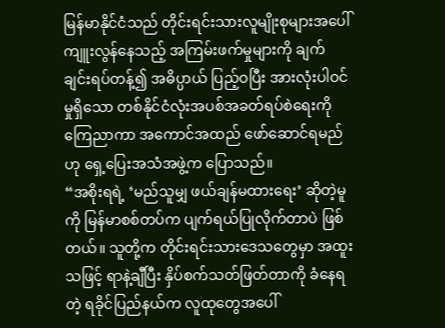မြန်မာနိုင်ငံသည် တိုင်းရင်းသားလူမျိုးစုများအပေါ် ကျူးလွန်နေသည့် အကြမ်းဖက်မှုများကို ချက်ချင်းရပ်တန့်၍ အဓိပ္ပာယ် ပြည့်ဝပြီး အားလုံးပါဝင်မှုရှိသော တစ်နိုင်ငံလုံးအပစ်အခတ်ရပ်စဲရေးကို ကြေညာကာ အကောင်အထည် ဖော်ဆောင်ရမည်ဟု ရှေ့ပြေးအသံအဖွဲ့က ပြောသည်။
“အစိုးရရဲ့ ‘မည်သူမျှ ဖယ်ချန်မထားရေး’ ဆိုတဲ့မူကို မြန်မာစစ်တပ်က ပျက်ရယ်ပြုလိုက်တာပဲ ဖြစ်တယ်။ သူတို့က တိုင်းရင်းသားဒေသတွေမှာ အထူးသဖြင့် ရာနဲ့ချီပြီး နှိပ်စက်သတ်ဖြတ်တာကို ခံနေရတဲ့ ရခိုင်ပြည်နယ်က လူထုတွေအပေါ်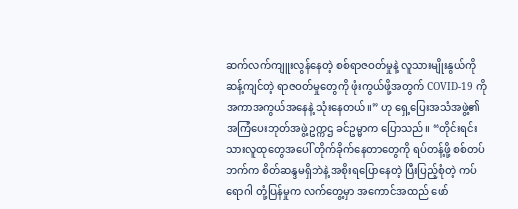ဆက်လက်ကျူးလွန်နေတဲ့ စစ်ရာဇဝတ်မှုနဲ့ လူသားမျိုးနွယ်ကို ဆန့်ကျင်တဲ့ ရာဇဝတ်မှုတွေကို ဖုံးကွယ်ဖို့အတွက် COVID-19 ကို အကာအကွယ်အနေနဲ့ သုံးနေတယ်။” ဟု ရှေ့ပြေးအသံအဖွဲ့၏ အကြံပေးဘုတ်အဖွဲ့ဥက္ကဌ ခင်ဥမ္မာက ပြောသည်။ “တိုင်းရင်းသားလူထုတွေအပေါ် တိုက်ခိုက်နေတာတွေကို ရပ်တန့်ဖို့ စစ်တပ်ဘက်က စိတ်ဆန္ဒမရှိဘဲနဲ့ အစိုးရပြောနေတဲ့ ပြီးပြည့်စုံတဲ့ ကပ်ရောဂါ တုံ့ပြန်မှုက လက်တွေ့မှာ အကောင်အထည် ဖော်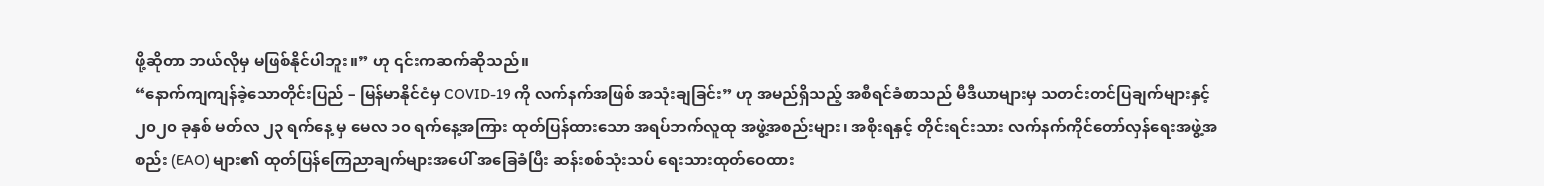ဖို့ဆိုတာ ဘယ်လိုမှ မဖြစ်နိုင်ပါဘူး။” ဟု ၎င်းကဆက်ဆိုသည်။
“နောက်ကျကျန်ခဲ့သောတိုင်းပြည် – မြန်မာနိုင်ငံမှ COVID-19 ကို လက်နက်အဖြစ် အသုံးချခြင်း” ဟု အမည်ရှိသည့် အစီရင်ခံစာသည် မီဒီယာများမှ သတင်းတင်ပြချက်များနှင့် ၂၀၂၀ ခုနှစ် မတ်လ ၂၃ ရက်နေ့ မှ မေလ ၁၀ ရက်နေ့အကြား ထုတ်ပြန်ထားသော အရပ်ဘက်လူထု အဖွဲ့အစည်းများ၊ အစိုးရနှင့် တိုင်းရင်းသား လက်နက်ကိုင်တော်လှန်ရေးအဖွဲ့အစည်း (EAO) များ၏ ထုတ်ပြန်ကြေညာချက်များအပေါ် အခြေခံပြီး ဆန်းစစ်သုံးသပ် ရေးသားထုတ်ဝေထား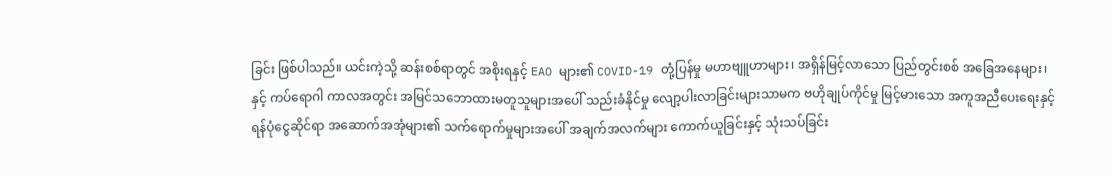ခြင်း ဖြစ်ပါသည်။ ယင်းကဲ့သို့ ဆန်းစစ်ရာတွင် အစိုးရနှင့် EAO များ၏ COVID-19 တုံ့ပြန်မှု မဟာဗျူဟာများ၊ အရှိန်မြင့်လာသော ပြည်တွင်းစစ် အခြေအနေများ၊ နှင့် ကပ်ရောဂါ ကာလအတွင်း အမြင်သဘောထားမတူသူများအပေါ် သည်းခံနိုင်မှု လျော့ပါးလာခြင်းများသာမက ဗဟိုချုပ်ကိုင်မှု မြင့်မားသော အကူအညီပေးရေးနှင့် ရန်ပုံငွေဆိုင်ရာ အဆောက်အအုံများ၏ သက်ရောက်မှုများအပေါ် အချက်အလက်များ ကောက်ယူခြင်းနှင့် သုံးသပ်ခြင်း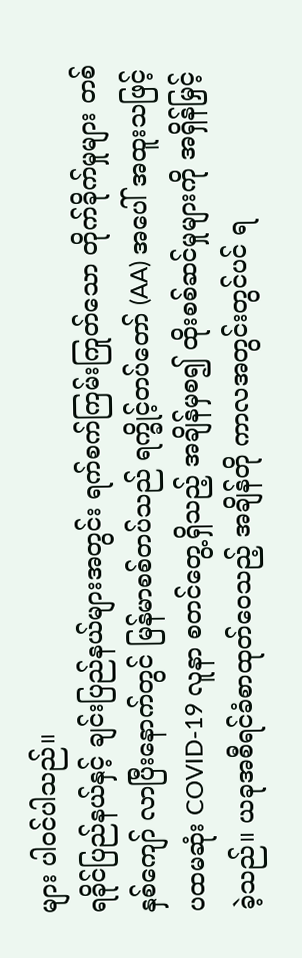များ ပါဝင်ပါသည်။
ရခိုင်ပြည်နယ်နှင့် ချင်းပြည်နယ်များအတွင်း ရက်စက်ကြမ်းကြုတ်သော တိုက်ခိုက်မှုများ တစ်နှစ်ကျော် လာပြီးနောက်တွင် မြန်မာစစ်တပ်သည် ရက္ခိုင့်တပ်တော် (AA) အပေါ် အထူးသဖြင့် ပထမဆုံး COVID-19 လူနာ စတင်တွေ့ရှိသည့် အချိန်မှစ၍ ထိုးစစ်ဆင်မှုများကို အရှိန်မြှင့်ခဲ့သည်။ ယခုအစီရင်ခံစာထုတ်ဝေသည့် အချိန်တို ကာလအတွင်းတွင်ပင် ရ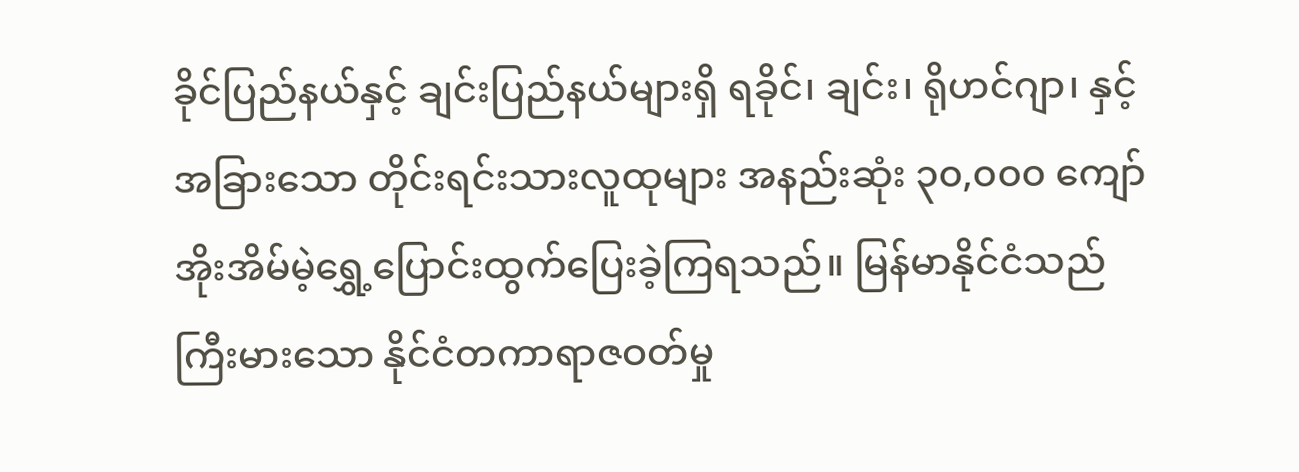ခိုင်ပြည်နယ်နှင့် ချင်းပြည်နယ်များရှိ ရခိုင်၊ ချင်း၊ ရိုဟင်ဂျာ၊ နှင့် အခြားသော တိုင်းရင်းသားလူထုများ အနည်းဆုံး ၃၀,၀၀၀ ကျော် အိုးအိမ်မဲ့ရွှေ့ပြောင်းထွက်ပြေးခဲ့ကြရသည်။ မြန်မာနိုင်ငံသည် ကြီးမားသော နိုင်ငံတကာရာဇဝတ်မှု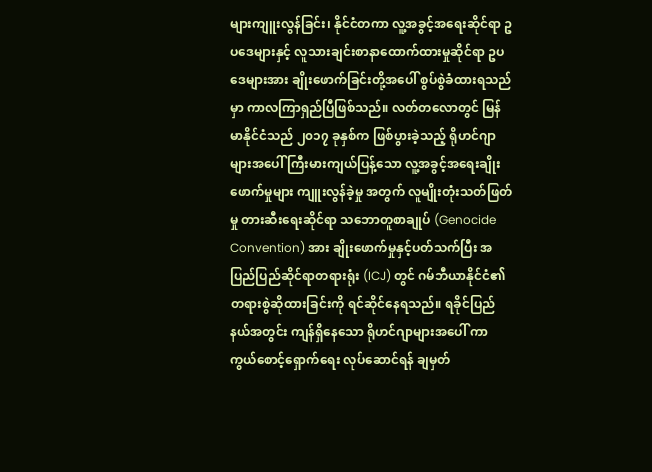များကျူးလွန်ခြင်း၊ နိုင်ငံတကာ လူ့အခွင့်အရေးဆိုင်ရာ ဥပဒေများနှင့် လူသားချင်းစာနာထောက်ထားမှုဆိုင်ရာ ဥပဒေများအား ချိုးဖောက်ခြင်းတို့အပေါ် စွပ်စွဲခံထားရသည်မှာ ကာလကြာရှည်ပြီဖြစ်သည်။ လတ်တလောတွင် မြန်မာနိုင်ငံသည် ၂၀၁၇ ခုနှစ်က ဖြစ်ပွားခဲ့သည့် ရိုဟင်ဂျာများအပေါ် ကြီးမားကျယ်ပြန့်သော လူ့အခွင့်အရေးချိုးဖောက်မှုများ ကျူးလွန်ခဲ့မှု အတွက် လူမျိုးတုံးသတ်ဖြတ်မှု တားဆီးရေးဆိုင်ရာ သဘောတူစာချုပ် (Genocide Convention) အား ချိုးဖောက်မှုနှင့်ပတ်သက်ပြီး အပြည်ပြည်ဆိုင်ရာတရားရုံး (ICJ) တွင် ဂမ်ဘီယာနိုင်ငံ၏ တရားစွဲဆိုထားခြင်းကို ရင်ဆိုင်နေရသည်။ ရခိုင်ပြည်နယ်အတွင်း ကျန်ရှိနေသော ရိုဟင်ဂျာများအပေါ် ကာကွယ်စောင့်ရှောက်ရေး လုပ်ဆောင်ရန် ချမှတ်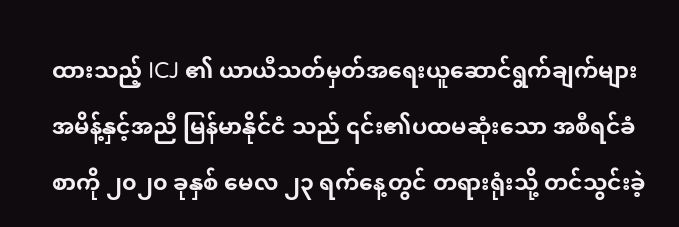ထားသည့် ICJ ၏ ယာယီသတ်မှတ်အရေးယူဆောင်ရွက်ချက်များ အမိန့်နှင့်အညီ မြန်မာနိုင်ငံ သည် ၎င်း၏ပထမဆုံးသော အစီရင်ခံစာကို ၂၀၂၀ ခုနှစ် မေလ ၂၃ ရက်နေ့တွင် တရားရုံးသို့ တင်သွင်းခဲ့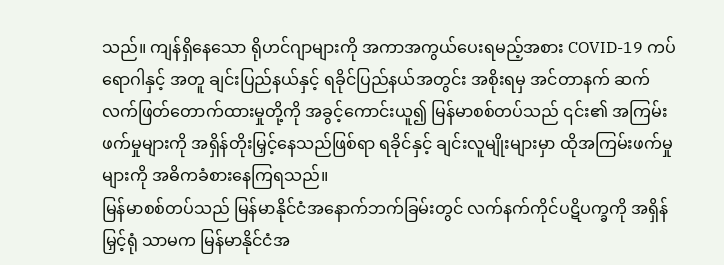သည်။ ကျန်ရှိနေသော ရိုဟင်ဂျာများကို အကာအကွယ်ပေးရမည့်အစား COVID-19 ကပ်ရောဂါနှင့် အတူ ချင်းပြည်နယ်နှင့် ရခိုင်ပြည်နယ်အတွင်း အစိုးရမှ အင်တာနက် ဆက်လက်ဖြတ်တောက်ထားမှုတို့ကို အခွင့်ကောင်းယူ၍ မြန်မာစစ်တပ်သည် ၎င်း၏ အကြမ်းဖက်မှုများကို အရှိန်တိုးမြှင့်နေသည်ဖြစ်ရာ ရခိုင်နှင့် ချင်းလူမျိုးများမှာ ထိုအကြမ်းဖက်မှုများကို အဓိကခံစားနေကြရသည်။
မြန်မာစစ်တပ်သည် မြန်မာနိုင်ငံအနောက်ဘက်ခြမ်းတွင် လက်နက်ကိုင်ပဋိပက္ခကို အရှိန်မြှင့်ရုံ သာမက မြန်မာနိုင်ငံအ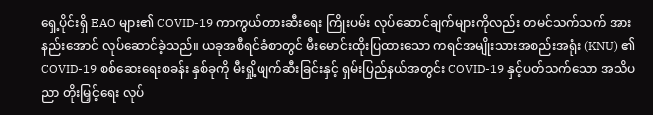ရှေ့ပိုင်းရှိ EAO များ၏ COVID-19 ကာကွယ်တားဆီးရေး ကြိုးပမ်း လုပ်ဆောင်ချက်များကိုလည်း တမင်သက်သက် အားနည်းအောင် လုပ်ဆောင်ခဲ့သည်။ ယခုအစီရင်ခံစာတွင် မီးမောင်းထိုးပြထားသော ကရင်အမျိုးသားအစည်းအရုံး (KNU) ၏ COVID-19 စစ်ဆေးရေးစခန်း နှစ်ခုကို မီးရှို့ဖျက်ဆီးခြင်းနှင့် ရှမ်းပြည်နယ်အတွင်း COVID-19 နှင့်ပတ်သက်သော အသိပညာ တိုးမြှင့်ရေး လုပ်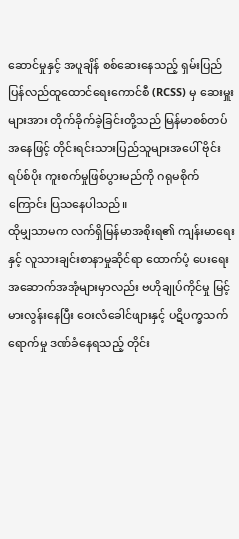ဆောင်မှုနှင့် အပူချိန် စစ်ဆေးနေသည့် ရှမ်းပြည်ပြန်လည်ထူထောင်ရေးကောင်စီ (RCSS) မှ ဆေးမှူးများအား တိုက်ခိုက်ခဲ့ခြင်းတို့သည် မြန်မာစစ်တပ်အနေဖြင့် တိုင်းရင်းသားပြည်သူများအပေါ် ဗိုင်းရပ်စ်ပိုး ကူးစက်မှုဖြစ်ပွားမည်ကို ဂရုမစိုက်ကြောင်း ပြသနေပါသည်။
ထိုမျှသာမက လက်ရှိမြန်မာအစိုးရ၏ ကျန်းမာရေးနှင့် လူသားချင်းစာနာမှုဆိုင်ရာ ထောက်ပံ့ ပေးရေး အဆောက်အအုံများမှာလည်း ဗဟိုချုပ်ကိုင်မှု မြင့်မားလွန်းနေပြီး ဝေးလံခေါင်ဖျားနှင့် ပဋိပက္ခသက်ရောက်မှု ဒဏ်ခံနေရသည့် တိုင်း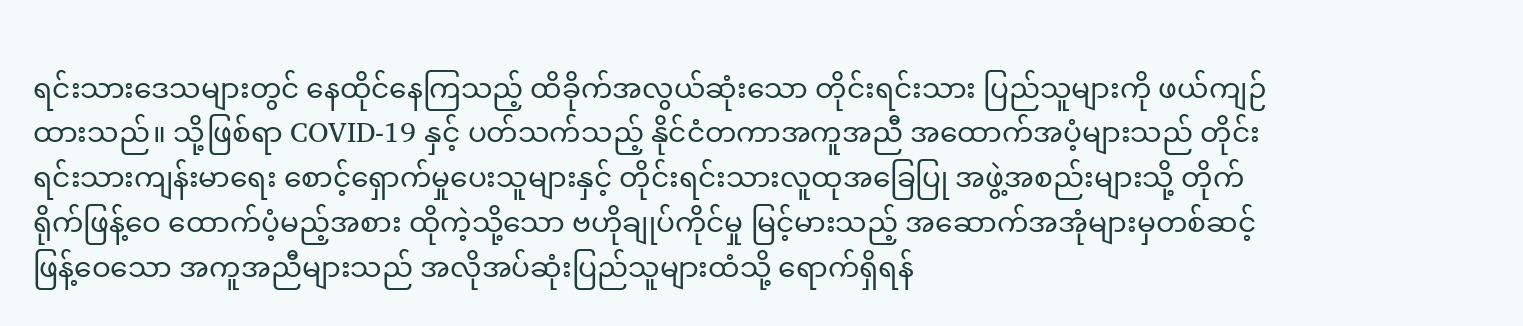ရင်းသားဒေသများတွင် နေထိုင်နေကြသည့် ထိခိုက်အလွယ်ဆုံးသော တိုင်းရင်းသား ပြည်သူများကို ဖယ်ကျဉ်ထားသည်။ သို့ဖြစ်ရာ COVID-19 နှင့် ပတ်သက်သည့် နိုင်ငံတကာအကူအညီ အထောက်အပံ့များသည် တိုင်းရင်းသားကျန်းမာရေး စောင့်ရှောက်မှုပေးသူများနှင့် တိုင်းရင်းသားလူထုအခြေပြု အဖွဲ့အစည်းများသို့ တိုက်ရိုက်ဖြန့်ဝေ ထောက်ပံ့မည့်အစား ထိုကဲ့သို့သော ဗဟိုချုပ်ကိုင်မှု မြင့်မားသည့် အဆောက်အအုံများမှတစ်ဆင့် ဖြန့်ဝေသော အကူအညီများသည် အလိုအပ်ဆုံးပြည်သူများထံသို့ ရောက်ရှိရန်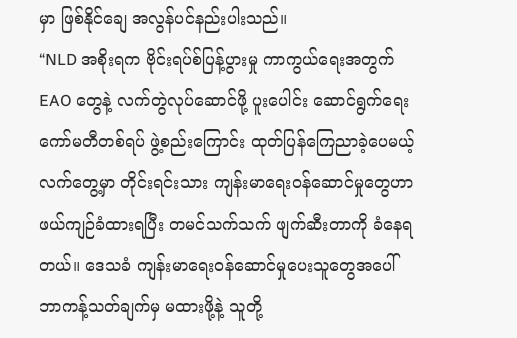မှာ ဖြစ်နိုင်ချေ အလွန်ပင်နည်းပါးသည်။
“NLD အစိုးရက ဗိုင်းရပ်စ်ပြန့်ပွားမှု ကာကွယ်ရေးအတွက် EAO တွေနဲ့ လက်တွဲလုပ်ဆောင်ဖို့ ပူးပေါင်း ဆောင်ရွက်ရေးကော်မတီတစ်ရပ် ဖွဲ့စည်းကြောင်း ထုတ်ပြန်ကြေညာခဲ့ပေမယ့် လက်တွေ့မှာ တိုင်းရင်းသား ကျန်းမာရေးဝန်ဆောင်မှုတွေဟာ ဖယ်ကျဉ်ခံထားရပြီး တမင်သက်သက် ဖျက်ဆီးတာကို ခံနေရတယ်။ ဒေသခံ ကျန်းမာရေးဝန်ဆောင်မှုပေးသူတွေအပေါ် ဘာကန့်သတ်ချက်မှ မထားဖို့နဲ့ သူတို့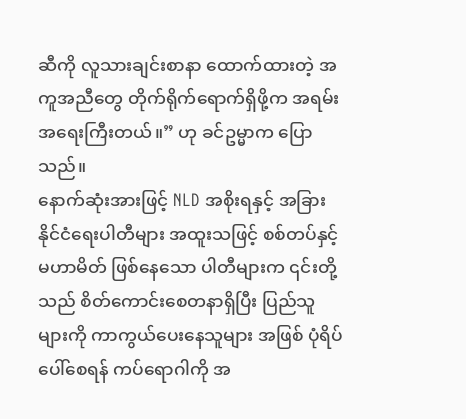ဆီကို လူသားချင်းစာနာ ထောက်ထားတဲ့ အကူအညီတွေ တိုက်ရိုက်ရောက်ရှိဖို့က အရမ်းအရေးကြီးတယ်။” ဟု ခင်ဥမ္မာက ပြောသည်။
နောက်ဆုံးအားဖြင့် NLD အစိုးရနှင့် အခြားနိုင်ငံရေးပါတီများ အထူးသဖြင့် စစ်တပ်နှင့် မဟာမိတ် ဖြစ်နေသော ပါတီများက ၎င်းတို့သည် စိတ်ကောင်းစေတနာရှိပြီး ပြည်သူများကို ကာကွယ်ပေးနေသူများ အဖြစ် ပုံရိပ်ပေါ်စေရန် ကပ်ရောဂါကို အ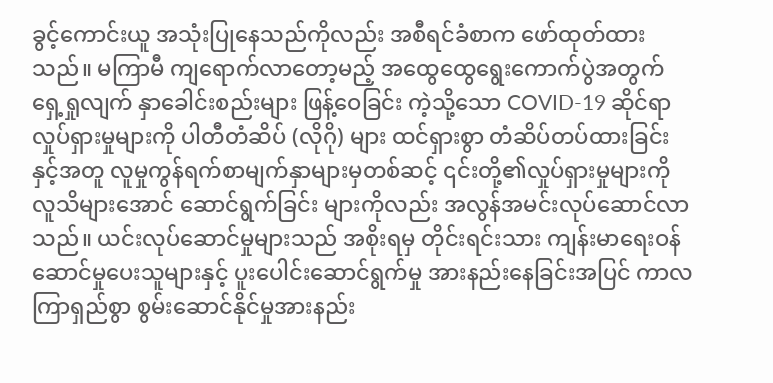ခွင့်ကောင်းယူ အသုံးပြုနေသည်ကိုလည်း အစီရင်ခံစာက ဖော်ထုတ်ထားသည်။ မကြာမီ ကျရောက်လာတော့မည့် အထွေထွေရွေးကောက်ပွဲအတွက် ရှေ့ရှုလျက် နှာခေါင်းစည်းများ ဖြန့်ဝေခြင်း ကဲ့သို့သော COVID-19 ဆိုင်ရာ လှုပ်ရှားမှုများကို ပါတီတံဆိပ် (လိုဂို) များ ထင်ရှားစွာ တံဆိပ်တပ်ထားခြင်း နှင့်အတူ လူမှုကွန်ရက်စာမျက်နှာများမှတစ်ဆင့် ၎င်းတို့၏လှုပ်ရှားမှုများကို လူသိများအောင် ဆောင်ရွက်ခြင်း များကိုလည်း အလွန်အမင်းလုပ်ဆောင်လာသည်။ ယင်းလုပ်ဆောင်မှုများသည် အစိုးရမှ တိုင်းရင်းသား ကျန်းမာရေးဝန်ဆောင်မှုပေးသူများနှင့် ပူးပေါင်းဆောင်ရွက်မှု အားနည်းနေခြင်းအပြင် ကာလကြာရှည်စွာ စွမ်းဆောင်နိုင်မှုအားနည်း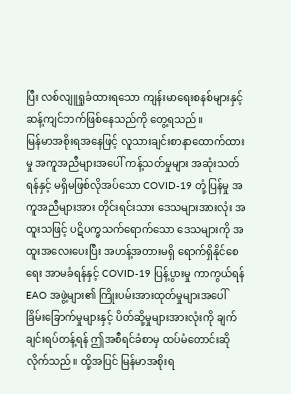ပြီး လစ်လျူရှုခံထားရသော ကျန်းမာရေးစနစ်များနှင့် ဆန့်ကျင်ဘက်ဖြစ်နေသည်ကို တွေ့ရသည်။
မြန်မာအစိုးရအနေဖြင့် လူသားချင်းစာနာထောက်ထားမှု အကူအညီများအပေါ် ကန့်သတ်မှုများ အဆုံးသတ်ရန်နှင့် မရှိမဖြစ်လိုအပ်သော COVID-19 တုံ့ပြန်မှု အကူအညီများအား တိုင်းရင်းသား ဒေသများအားလုံး အထူးသဖြင့် ပဋိပက္ခသက်ရောက်သော ဒေသများကို အထူးအလေးပေးပြီး အဟန့်အတားမရှိ ရောက်ရှိနိုင်စေရေး အာမခံရန်နှင့် COVID-19 ပြန့်ပွားမှု ကာကွယ်ရန် EAO အဖွဲ့များ၏ ကြိုးပမ်းအားထုတ်မှုများအပေါ် ခြိမ်းခြောက်မှုများနှင့် ပိတ်ဆို့မှုများအားလုံးကို ချက်ချင်းရပ်တန့်ရန် ဤအစီရင်ခံစာမှ ထပ်မံတောင်းဆိုလိုက်သည်။ ထို့အပြင် မြန်မာအစိုးရ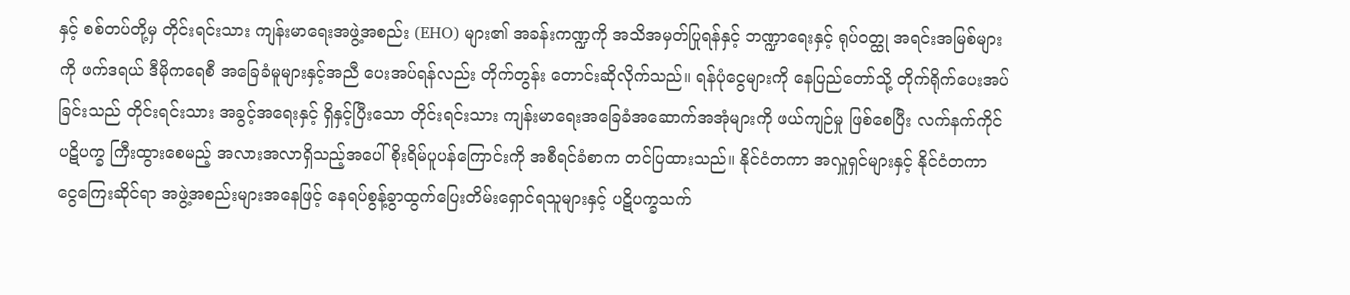နှင့် စစ်တပ်တို့မှ တိုင်းရင်းသား ကျန်းမာရေးအဖွဲ့အစည်း (EHO) များ၏ အခန်းကဏ္ဍကို အသိအမှတ်ပြုရန်နှင့် ဘဏ္ဍာရေးနှင့် ရုပ်ဝတ္ထု အရင်းအမြစ်များကို ဖက်ဒရယ် ဒီမိုကရေစီ အခြေခံမူများနှင့်အညီ ပေးအပ်ရန်လည်း တိုက်တွန်း တောင်းဆိုလိုက်သည်။ ရန်ပုံငွေများကို နေပြည်တော်သို့ တိုက်ရိုက်ပေးအပ်ခြင်းသည် တိုင်းရင်းသား အခွင့်အရေးနှင့် ရှိနှင့်ပြီးသော တိုင်းရင်းသား ကျန်းမာရေးအခြေခံအဆောက်အအုံများကို ဖယ်ကျဉ်မှု ဖြစ်စေပြီး လက်နက်ကိုင်ပဋိပက္ခ ကြီးထွားစေမည့် အလားအလာရှိသည့်အပေါ် စိုးရိမ်ပူပန်ကြောင်းကို အစီရင်ခံစာက တင်ပြထားသည်။ နိုင်ငံတကာ အလှူရှင်များနှင့် နိုင်ငံတကာ ငွေကြေးဆိုင်ရာ အဖွဲ့အစည်းများအနေဖြင့် နေရပ်စွန့်ခွာထွက်ပြေးတိမ်းရှောင်ရသူများနှင့် ပဋိပက္ခသက်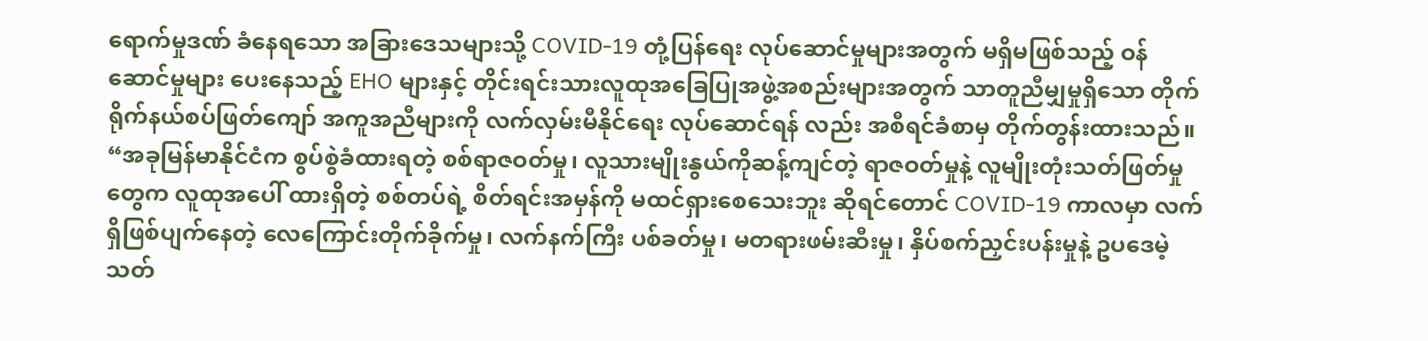ရောက်မှုဒဏ် ခံနေရသော အခြားဒေသများသို့ COVID-19 တုံ့ပြန်ရေး လုပ်ဆောင်မှုများအတွက် မရှိမဖြစ်သည့် ဝန်ဆောင်မှုများ ပေးနေသည့် EHO များနှင့် တိုင်းရင်းသားလူထုအခြေပြုအဖွဲ့အစည်းများအတွက် သာတူညီမျှမှုရှိသော တိုက်ရိုက်နယ်စပ်ဖြတ်ကျော် အကူအညီများကို လက်လှမ်းမီနိုင်ရေး လုပ်ဆောင်ရန် လည်း အစီရင်ခံစာမှ တိုက်တွန်းထားသည်။
“အခုမြန်မာနိုင်ငံက စွပ်စွဲခံထားရတဲ့ စစ်ရာဇဝတ်မှု၊ လူသားမျိုးနွယ်ကိုဆန့်ကျင်တဲ့ ရာဇဝတ်မှုနဲ့ လူမျိုးတုံးသတ်ဖြတ်မှုတွေက လူထုအပေါ် ထားရှိတဲ့ စစ်တပ်ရဲ့ စိတ်ရင်းအမှန်ကို မထင်ရှားစေသေးဘူး ဆိုရင်တောင် COVID-19 ကာလမှာ လက်ရှိဖြစ်ပျက်နေတဲ့ လေကြောင်းတိုက်ခိုက်မှု၊ လက်နက်ကြီး ပစ်ခတ်မှု၊ မတရားဖမ်းဆီးမှု၊ နှိပ်စက်ညှင်းပန်းမှုနဲ့ ဥပဒေမဲ့သတ်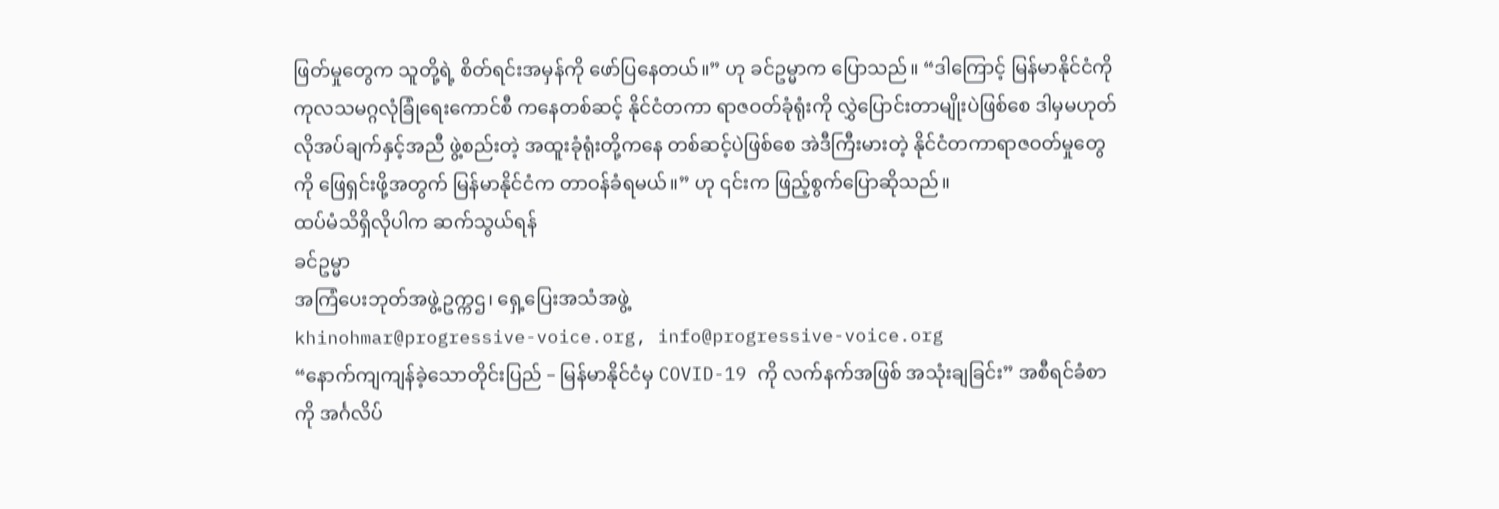ဖြတ်မှုတွေက သူတို့ရဲ့ စိတ်ရင်းအမှန်ကို ဖော်ပြနေတယ်။” ဟု ခင်ဥမ္မာက ပြောသည်။ “ဒါကြောင့် မြန်မာနိုင်ငံကို ကုလသမဂ္ဂလုံခြုံရေးကောင်စီ ကနေတစ်ဆင့် နိုင်ငံတကာ ရာဇဝတ်ခုံရုံးကို လွှဲပြောင်းတာမျိုးပဲဖြစ်စေ ဒါမှမဟုတ် လိုအပ်ချက်နှင့်အညီ ဖွဲ့စည်းတဲ့ အထူးခုံရုံးတို့ကနေ တစ်ဆင့်ပဲဖြစ်စေ အဲဒီကြီးမားတဲ့ နိုင်ငံတကာရာဇဝတ်မှုတွေကို ဖြေရှင်းဖို့အတွက် မြန်မာနိုင်ငံက တာဝန်ခံရမယ်။” ဟု ၎င်းက ဖြည့်စွက်ပြောဆိုသည်။
ထပ်မံသိရှိလိုပါက ဆက်သွယ်ရန်
ခင်ဥမ္မာ
အကြံပေးဘုတ်အဖွဲ့ဥက္ကဌ၊ ရှေ့ပြေးအသံအဖွဲ့
khinohmar@progressive-voice.org, info@progressive-voice.org
“နောက်ကျကျန်ခဲ့သောတိုင်းပြည် – မြန်မာနိုင်ငံမှ COVID-19 ကို လက်နက်အဖြစ် အသုံးချခြင်း” အစီရင်ခံစာကို အင်္ဂလိပ်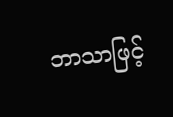ဘာသာဖြင့်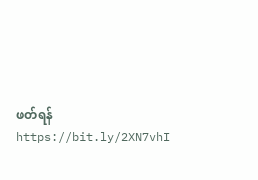ဖတ်ရန် https://bit.ly/2XN7vhI